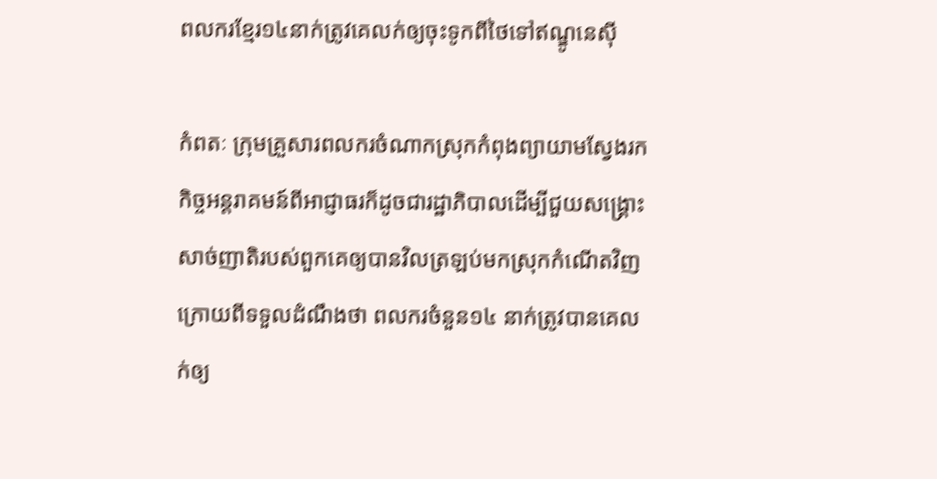ពលករខ្មែរ១៤នាក់ត្រូវគេលក់ឲ្យចុះទូកពីថៃទៅឥណ្ឌូនេស៊ី

កំពតៈ ក្រុមគ្រួសារពលករចំណាកស្រុកកំពុងព្យាយាមស្វែងរកកិច្ចអន្តរាគមន៍ពីអាជ្ញាធរក៏ដូចជារដ្ឋាភិបាលដើម្បីជួយសង្គ្រោះសាច់ញាតិរបស់ពួកគេឲ្យបានវិលត្រឡប់មកស្រុកកំណើតវិញ ក្រោយពីទទួលដំណឹងថា ពលករចំនួន១៤ នាក់ត្រូវបានគេលក់ឲ្យ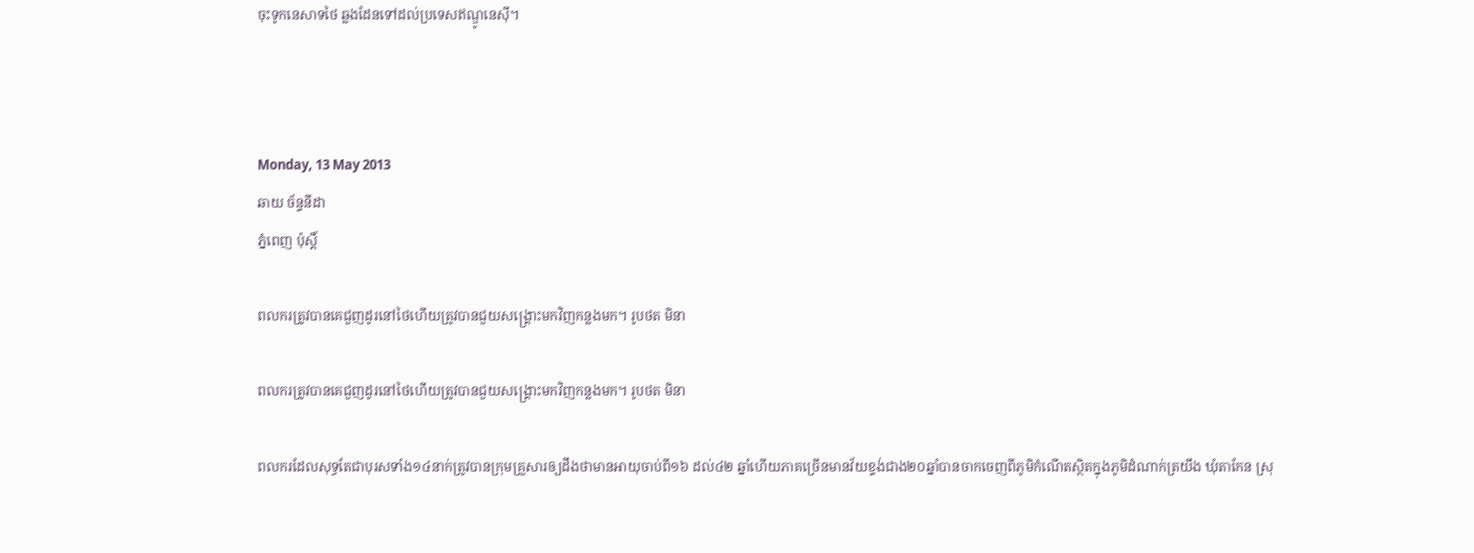ចុះទូកនេសាទថៃ ឆ្លងដែនទៅដល់ប្រទេសឥណ្ឌូនេស៊ី។



Monday, 13 May 2013
ឆាយ ច័ន្ទនីដា
ភ្នំពេញ ប៉ុស្តិ៍

ពលករត្រូវបានគេជួញដូរនៅថៃហើយត្រូវបានជួយសង្គ្រោះមកវិញកន្លងមក។ រូបថត មិនា

ពលករត្រូវបានគេជួញដូរនៅថៃហើយត្រូវបានជួយសង្គ្រោះមកវិញកន្លងមក។ រូបថត មិនា

ពលករដែលសុទ្ធតែជាបុរសទាំង១៤នាក់ត្រូវបានក្រុមគ្រួសារឲ្យដឹងថាមានអាយុចាប់ពី១៦ ដល់៤២ ឆ្នាំហើយភាគច្រើនមានវ័យខ្ទង់ជាង២០ឆ្នាំបានចាកចេញពីភូមិកំណើតស្ថិតក្នុងភូមិដំណាក់ត្រយឹង ឃុំតាកែន ស្រុ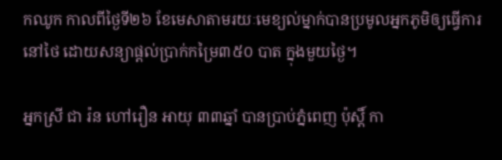កឈូក កាលពីថ្ងៃទី២៦ ខែមេសាតាមរយៈមេខ្យល់ម្នាក់បានប្រមូលអ្នកភូមិឲ្យធ្វើការនៅថៃ ដោយសន្យាផ្តល់ប្រាក់កម្រៃ៣៥០ បាត ក្នុងមួយថ្ងៃ។

អ្នកស្រី ជា រ៉ន ហៅរឿន អាយុ ៣៣ឆ្នាំ បានប្រាប់ភ្នំពេញ ប៉ុស្តិ៍ កា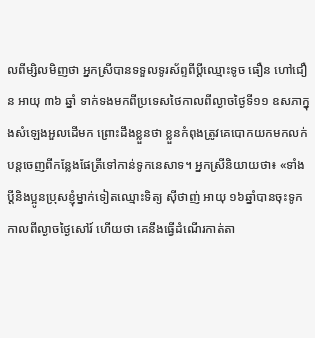លពីម្សិលមិញថា អ្នកស្រីបានទទួលទូរស័ព្ទពីប្តីឈ្មោះទូច ធឿន ហៅជឿន អាយុ ៣៦ ឆ្នាំ ទាក់ទងមកពីប្រទេសថៃកាលពីល្ងាចថ្ងៃទី១១ ឧសភាក្នុងសំឡេងអួលដើមក ព្រោះដឹងខ្លួនថា ខ្លួនកំពុងត្រូវគេបោកយកមកលក់បន្តចេញពីកន្លែងផែត្រីទៅកាន់ទូកនេសាទ។ អ្នកស្រីនិយាយថា៖ «ទាំងប្តីនិងប្អូនប្រុសខ្ញុំម្នាក់ទៀតឈ្មោះទិត្យ ស៊ីថាញ់ អាយុ ១៦ឆ្នាំបានចុះទូកកាលពីល្ងាចថ្ងៃសៅរ៍ ហើយថា គេនឹងធ្វើដំណើរកាត់តា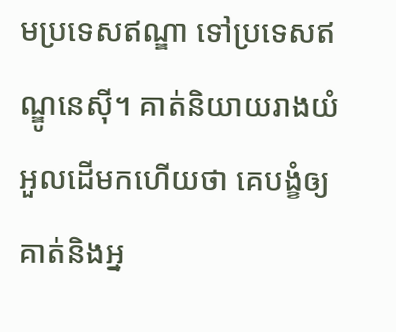មប្រទេសឥណ្ឌា ទៅប្រទេសឥណ្ឌូនេស៊ី។ គាត់និយាយរាងយំ អួលដើមកហើយថា គេបង្ខំឲ្យគាត់និងអ្ន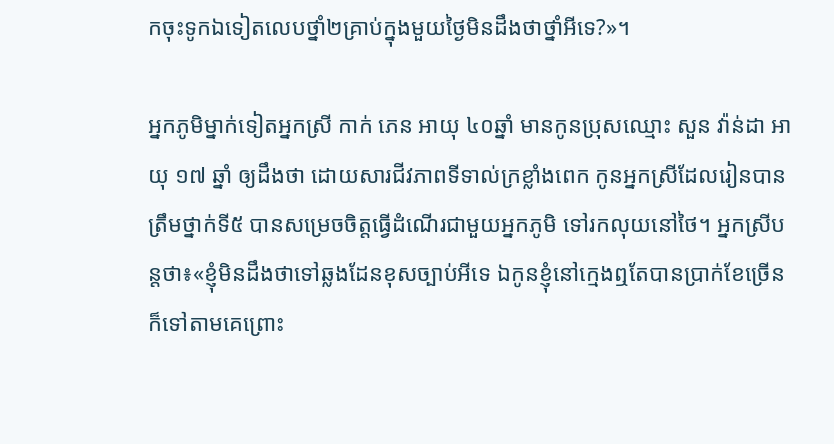កចុះទូកឯទៀតលេបថ្នាំ២គ្រាប់ក្នុងមួយថ្ងៃមិនដឹងថាថ្នាំអីទេ?»។

អ្នកភូមិម្នាក់ទៀតអ្នកស្រី កាក់ ភេន អាយុ ៤០ឆ្នាំ មានកូនប្រុសឈ្មោះ សួន វ៉ាន់ដា អាយុ ១៧ ឆ្នាំ ឲ្យដឹងថា ដោយសារជីវភាពទីទាល់ក្រខ្លាំងពេក កូនអ្នកស្រីដែលរៀនបានត្រឹមថ្នាក់ទី៥ បានសម្រេចចិត្តធ្វើដំណើរជាមួយអ្នកភូមិ ទៅរកលុយនៅថៃ។ អ្នកស្រីបន្តថា៖«ខ្ញុំមិនដឹងថាទៅឆ្លងដែនខុសច្បាប់អីទេ ឯកូនខ្ញុំនៅក្មេងឮតែបានប្រាក់ខែច្រើនក៏ទៅតាមគេព្រោះ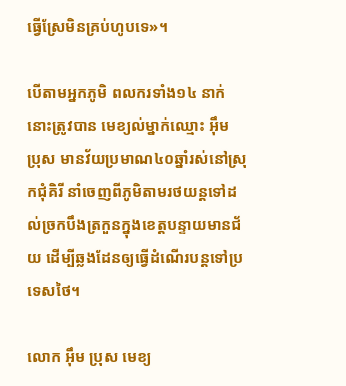ធ្វើស្រែមិនគ្រប់ហូបទេ»។

បើតាមអ្នកភូមិ ពលករទាំង១៤ នាក់នោះត្រូវបាន មេខ្យល់ម្នាក់ឈ្មោះ អ៊ឹម ប្រុស មានវ័យប្រមាណ៤០ឆ្នាំរស់នៅស្រុកជុំគិរី នាំចេញពីភូមិតាមរថយន្តទៅដល់ច្រកបឹងត្រកួនក្នុងខេត្តបន្ទាយមានជ័យ ដើម្បីឆ្លងដែនឲ្យធ្វើដំណើរបន្តទៅប្រទេសថៃ។

លោក អ៊ឹម ប្រុស មេខ្យ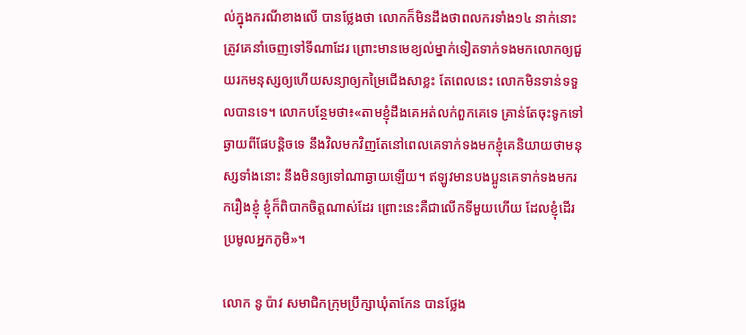ល់ក្នុងករណីខាងលើ បានថ្លែងថា លោកក៏មិនដឹងថាពលករទាំង១៤ នាក់នោះត្រូវគេនាំចេញទៅទីណាដែរ ព្រោះមានមេខ្យល់ម្នាក់ទៀតទាក់ទងមកលោកឲ្យជួយរកមនុស្សឲ្យហើយសន្យាឲ្យកម្រៃជើងសាខ្លះ តែពេលនេះ លោកមិនទាន់ទទួលបានទេ។ លោកបន្ថែមថា៖«តាមខ្ញុំដឹងគេអត់លក់ពួកគេទេ គ្រាន់តែចុះទូកទៅឆ្ងាយពីផែបន្តិចទេ នឹងវិលមកវិញតែនៅពេលគេទាក់ទងមកខ្ញុំគេនិយាយថាមនុស្សទាំងនោះ នឹងមិនឲ្យទៅណាឆ្ងាយឡើយ។ ឥឡូវមានបងប្អូនគេទាក់ទងមករករឿងខ្ញុំ ខ្ញុំក៏ពិបាកចិត្តណាស់ដែរ ព្រោះនេះគឺជាលើកទីមួយហើយ ដែលខ្ញុំដើរប្រមូលអ្នកភូមិ»។

លោក នូ ប៉ាវ សមាជិកក្រុមប្រឹក្សាឃុំតាកែន បានថ្លែង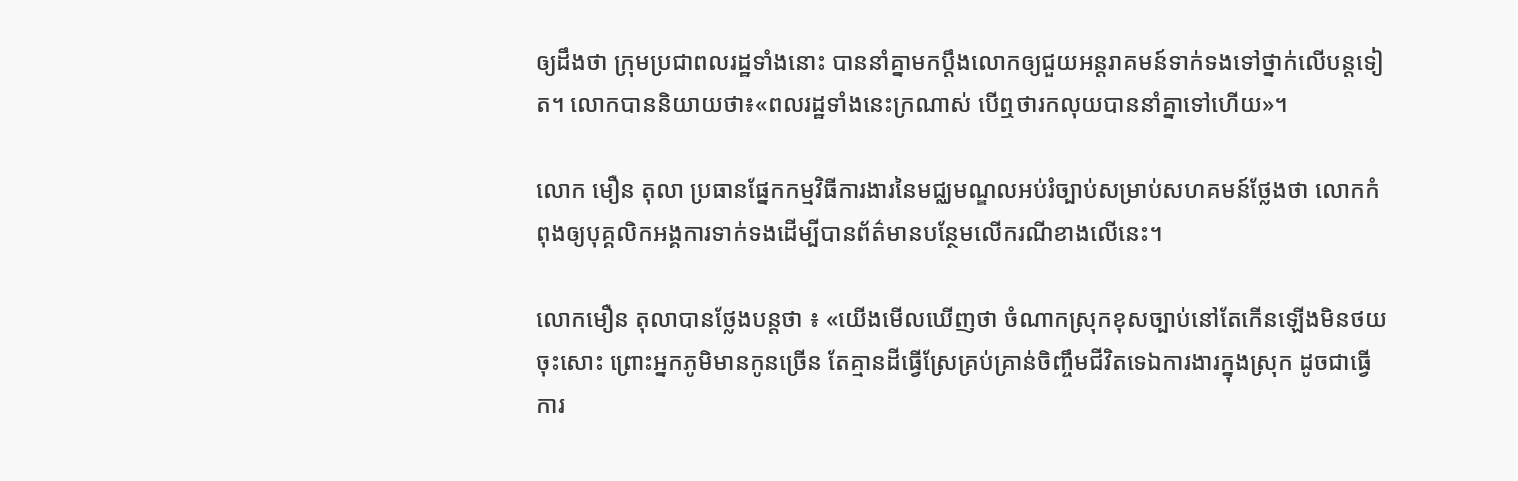ឲ្យដឹងថា ក្រុមប្រជាពលរដ្ឋទាំងនោះ បាននាំគ្នាមកប្តឹងលោកឲ្យជួយអន្តរាគមន៍ទាក់ទងទៅថ្នាក់លើបន្តទៀត។ លោកបាននិយាយថា៖«ពលរដ្ឋទាំងនេះក្រណាស់ បើឮថារកលុយបាននាំគ្នាទៅហើយ»។

លោក មឿន តុលា ប្រធានផ្នែកកម្មវិធីការងារនៃមជ្ឈមណ្ឌលអប់រំច្បាប់សម្រាប់សហគមន៍ថ្លែងថា លោកកំពុងឲ្យបុគ្គលិកអង្គការទាក់ទងដើម្បីបានព័ត៌មានបន្ថែមលើករណីខាងលើនេះ។

លោកមឿន តុលាបានថ្លែងបន្តថា ៖ «យើងមើលឃើញថា ចំណាកស្រុកខុសច្បាប់នៅតែកើនឡើងមិនថយចុះសោះ ព្រោះអ្នកភូមិមានកូនច្រើន តែគ្មានដីធ្វើស្រែគ្រប់គ្រាន់ចិញ្ចឹមជីវិតទេឯការងារក្នុងស្រុក ដូចជាធ្វើការ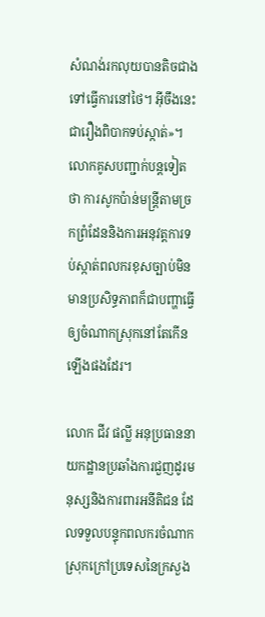សំណង់រកលុយបានតិចជាងទៅធ្វើការនៅថៃ។ អ៊ីចឹងនេះជារឿងពិបាកទប់ស្កាត់»។ លោកគូសបញ្ជាក់បន្តទៀតថា ការសូកប៉ាន់មន្ត្រីតាមច្រកព្រំដែននិងការអនុវត្តការទប់ស្កាត់ពលករខុសច្បាប់មិនមានប្រសិទ្ធភាពក៏ជាបញ្ហាធ្វើឲ្យចំណាកស្រុកនៅតែកើនឡើងផងដែរ។

លោក ជីវ ផល្លី អនុប្រធាននាយកដ្ឋានប្រឆាំងការជួញដូរមនុស្សនិងការពារអនីតិជន ដែលទទួលបន្ទុកពលករចំណាកស្រុកក្រៅប្រទេសនៃក្រសួង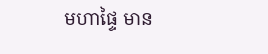មហាផ្ទៃ មាន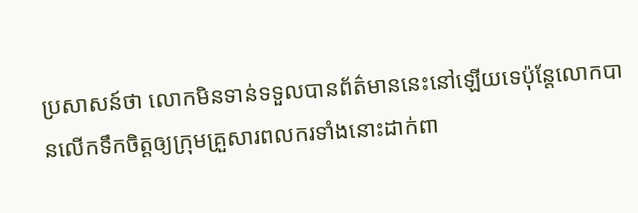ប្រសាសន៍ថា លោកមិនទាន់ទទួលបានព័ត៌មាននេះនៅឡើយទេប៉ុន្តែលោកបានលើកទឹកចិត្តឲ្យក្រុមគ្រួសារពលករទាំងនោះដាក់ពា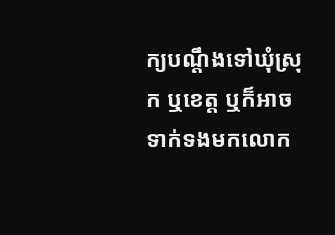ក្យបណ្តឹងទៅឃុំស្រុក ឬខេត្ត ឬក៏អាចទាក់ទងមកលោក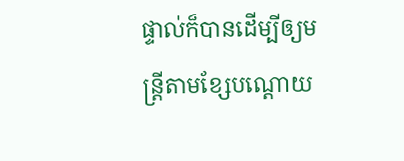ផ្ទាល់ក៏បានដើម្បីឲ្យមន្ត្រីតាមខ្សែបណ្តោយ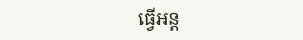ធ្វើអន្ត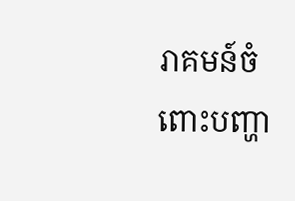រាគមន៍ចំពោះបញ្ហា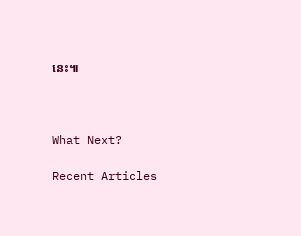នេះ៕



What Next?

Recent Articles